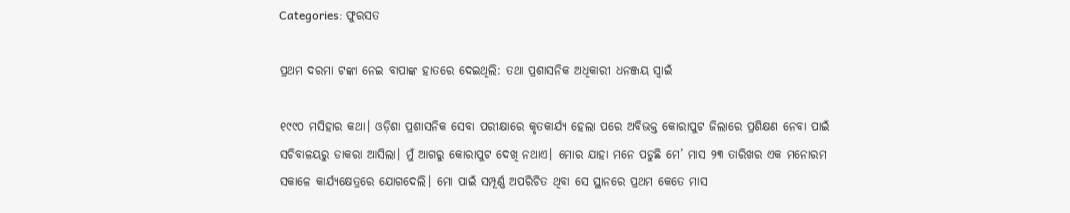Categories: ଫୁରସତ

ପ୍ରଥମ ଦରମା ଟଙ୍କା ନେଇ ବାପାଙ୍କ ହାତରେ ଦେଇଥିଲି: ତଥା ପ୍ରଶାସନିକ ଅଧିକାରୀ ଧନଞ୍ଜୟ ସ୍ବାଇଁ

୧୯୯୦ ମସିହାର କଥା। ଓଡ଼ିଶା ପ୍ରଶାସନିକ ସେବା ପରୀକ୍ଷାରେ କୃତକାର୍ଯ୍ୟ ହେଲା ପରେ ଅବିଭକ୍ତ କୋରାପୁଟ ଜିଲାରେ ପ୍ରଶିକ୍ଷଣ ନେବା ପାଇଁ ସଚିବାଳୟରୁ ଡାକରା ଆସିଲା। ମୁଁ ଆଗରୁ କୋରାପୁଟ ଦେଖି ନଥାଏ। ମୋର ଯାହା ମନେ ପଡୁଛି ମେ’ ମାସ ୨୩ ତାରିଖର ଏକ ମନୋରମ ସକାଳେ କାର୍ଯ୍ୟକ୍ଷେତ୍ରରେ ଯୋଗଦେଲି। ମୋ ପାଇଁ ସମ୍ପୂର୍ଣ୍ଣ ଅପରିଚିତ ଥିବା ସେ ସ୍ଥାନରେ ପ୍ରଥମ କେତେ ମାସ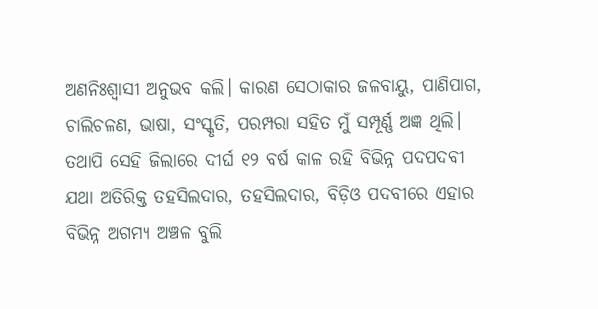ଅଣନିଃଶ୍ୱାସୀ ଅନୁଭବ କଲି। କାରଣ ସେଠାକାର ଜଳବାୟୁ, ପାଣିପାଗ, ଚାଲିଚଳଣ, ଭାଷା, ସଂସ୍କୃତି, ପରମ୍ପରା ସହିତ ମୁଁ ସମ୍ପୂର୍ଣ୍ଣ ଅଜ୍ଞ ଥିଲି। ତଥାପି ସେହି ଜିଲାରେ ଦୀର୍ଘ ୧୨ ବର୍ଷ କାଳ ରହି ବିଭିନ୍ନ ପଦପଦବୀ ଯଥା ଅତିରିକ୍ତ ତହସିଲଦାର, ତହସିଲଦାର, ବିଡ଼ିଓ ପଦବୀରେ ଏହାର ବିଭିନ୍ନ ଅଗମ୍ୟ ଅଞ୍ଚଳ ବୁଲି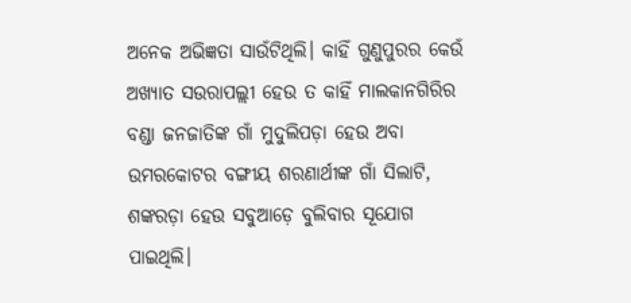ଅନେକ ଅଭିଜ୍ଞତା ସାଉଁଟିଥିଲି। କାହିଁ ଗୁଣୁପୁରର କେଉଁ ଅଖ୍ୟାତ ସଉରାପଲ୍ଲୀ ହେଉ ତ କାହିଁ ମାଲକାନଗିରିର ବଣ୍ଡା ଜନଜାତିଙ୍କ ଗାଁ ମୁଦୁଲିପଡ଼ା ହେଉ ଅବା ଉମରକୋଟର ବଙ୍ଗୀୟ ଶରଣାର୍ଥୀଙ୍କ ଗାଁ ସିଲାଟି, ଶଙ୍କରଡ଼ା ହେଉ ସବୁଆଡ଼େ ବୁଲିବାର ସୂଯୋଗ ପାଇଥିଲି।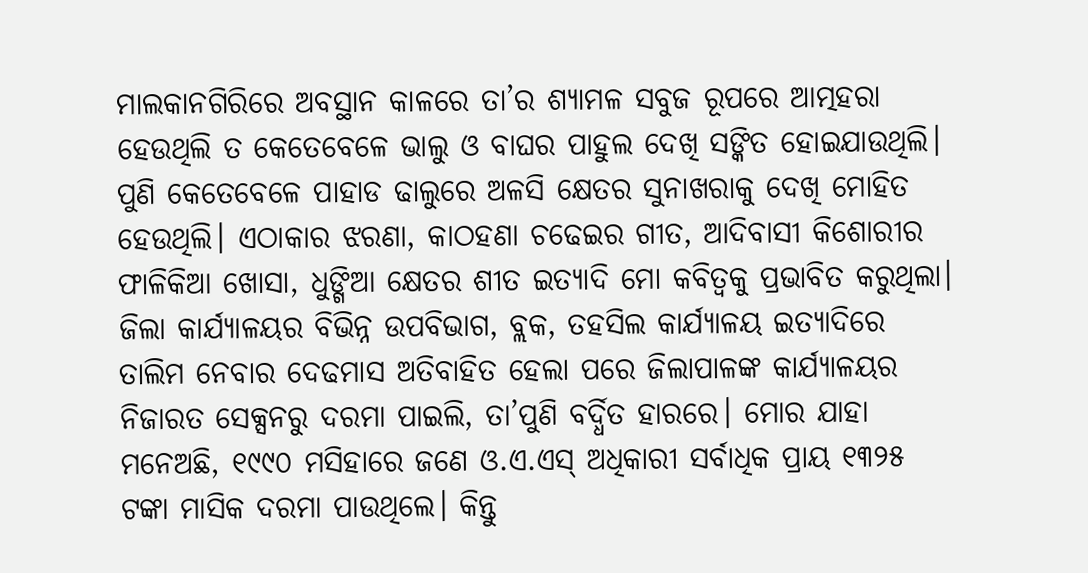ମାଲକାନଗିରିରେ ଅବସ୍ଥାନ କାଳରେ ତା’ର ଶ୍ୟାମଳ ସବୁଜ ରୂପରେ ଆତ୍ମହରା ହେଉଥିଲି ତ କେତେବେଳେ ଭାଲୁ ଓ ବାଘର ପାହୁଲ ଦେଖି ସଙ୍କିତ ହୋଇଯାଉଥିଲି। ପୁଣି କେତେବେଳେ ପାହାଡ ଢାଲୁରେ ଅଳସି କ୍ଷେତର ସୁନାଖରାକୁ ଦେଖି ମୋହିତ ହେଉଥିଲି। ଏଠାକାର ଝରଣା, କାଠହଣା ଚଢେଇର ଗୀତ, ଆଦିବାସୀ କିଶୋରୀର ଫାଳିକିଆ ଖୋସା, ଧୁଙ୍ଗିଆ କ୍ଷେତର ଶୀତ ଇତ୍ୟାଦି ମୋ କବିତ୍ୱକୁ ପ୍ରଭାବିତ କରୁଥିଲା। ଜିଲା କାର୍ଯ୍ୟାଳୟର ବିଭିନ୍ନ ଉପବିଭାଗ, ବ୍ଲକ, ତହସିଲ କାର୍ଯ୍ୟାଳୟ ଇତ୍ୟାଦିରେ ତାଲିମ ନେବାର ଦେଢମାସ ଅତିବାହିତ ହେଲା ପରେ ଜିଲାପାଳଙ୍କ କାର୍ଯ୍ୟାଳୟର ନିଜାରତ ସେକ୍ସନରୁ ଦରମା ପାଇଲି, ତା’ପୁଣି ବର୍ଦ୍ଧିତ ହାରରେ। ମୋର ଯାହା ମନେଅଛି, ୧୯୯୦ ମସିହାରେ ଜଣେ ଓ.ଏ.ଏସ୍‌ ଅଧିକାରୀ ସର୍ବାଧିକ ପ୍ରାୟ ୧୩୨୫ ଟଙ୍କା ମାସିକ ଦରମା ପାଉଥିଲେ। କିନ୍ତୁ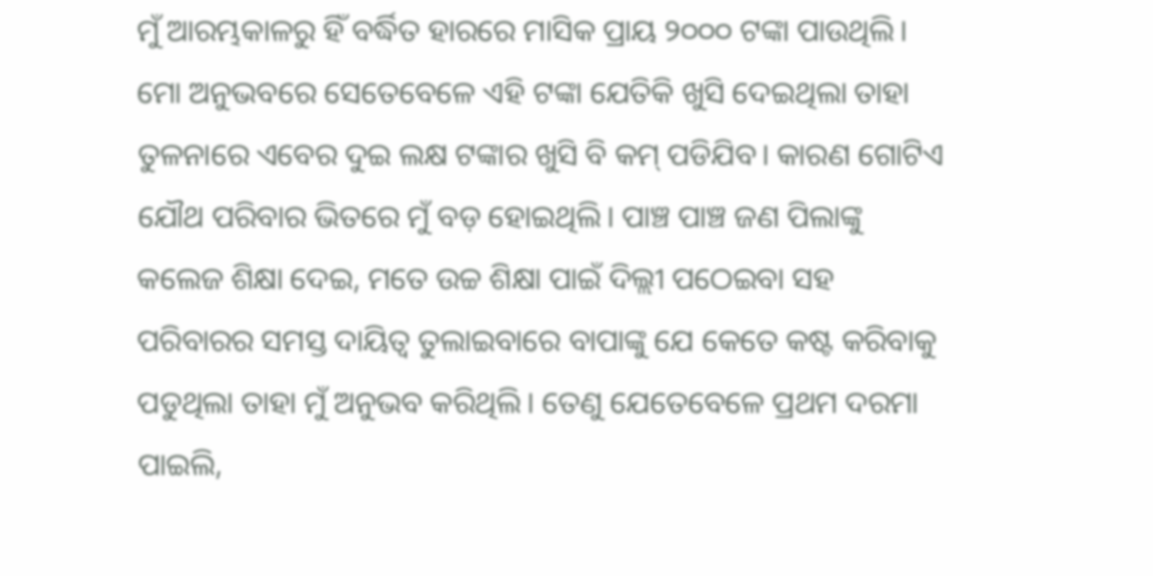ମୁଁ ଆରମ୍ଭକାଳରୁ ହିଁ ବର୍ଦ୍ଧିତ ହାରରେ ମାସିକ ପ୍ରାୟ ୨୦୦୦ ଟଙ୍କା ପାଉଥିଲି। ମୋ ଅନୁଭବରେ ସେତେବେଳେ ଏହି ଟଙ୍କା ଯେତିକି ଖୁସି ଦେଇଥିଲା ତାହା ତୁଳନାରେ ଏବେର ଦୁଇ ଲକ୍ଷ ଟଙ୍କାର ଖୁସି ବି କମ୍‌ ପଡିଯିବ। କାରଣ ଗୋଟିଏ ଯୌଥ ପରିବାର ଭିତରେ ମୁଁ ବଡ଼ ହୋଇଥିଲି। ପାଞ୍ଚ ପାଞ୍ଚ ଜଣ ପିଲାଙ୍କୁ କଲେଜ ଶିକ୍ଷା ଦେଇ, ମତେ ଉଚ୍ଚ ଶିକ୍ଷା ପାଇଁ ଦିଲ୍ଲୀ ପଠେଇବା ସହ ପରିବାରର ସମସ୍ତ ଦାୟିତ୍ୱ ତୁଲାଇବାରେ ବାପାଙ୍କୁ ଯେ କେତେ କଷ୍ଟ କରିବାକୁ ପଡୁଥିଲା ତାହା ମୁଁ ଅନୁଭବ କରିଥିଲି। ତେଣୁ ଯେତେବେଳେ ପ୍ରଥମ ଦରମା ପାଇଲି,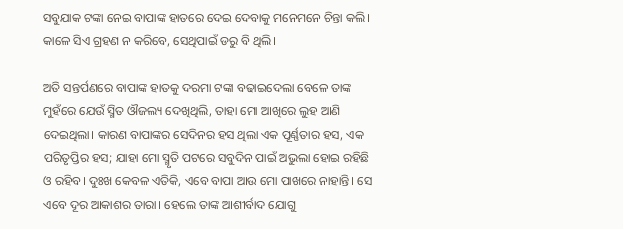ସବୁଯାକ ଟଙ୍କା ନେଇ ବାପାଙ୍କ ହାତରେ ଦେଇ ଦେବାକୁ ମନେମନେ ଚିନ୍ତା କଲି। କାଳେ ସିଏ ଗ୍ରହଣ ନ କରିବେ, ସେଥିପାଇଁ ଡରୁ ବି ଥିଲି।

ଅତି ସନ୍ତର୍ପଣରେ ବାପାଙ୍କ ହାତକୁ ଦରମା ଟଙ୍କା ବଢାଇଦେଲା ବେଳେ ତାଙ୍କ ମୁହଁରେ ଯେଉଁ ସ୍ମିତ ଔଜଲ୍ୟ ଦେଖିଥିଲି, ତାହା ମୋ ଆଖିରେ ଲୁହ ଆଣି ଦେଇଥିଲା। କାରଣ ବାପାଙ୍କର ସେଦିନର ହସ ଥିଲା ଏକ ପୂର୍ଣ୍ଣତାର ହସ, ଏକ ପରିତୃପ୍ତିର ହସ; ଯାହା ମୋ ସ୍ମୃତି ପଟରେ ସବୁଦିନ ପାଇଁ ଅଭୁଲା ହୋଇ ରହିଛି ଓ ରହିବ। ଦୁଃଖ କେବଳ ଏତିକି, ଏବେ ବାପା ଆଉ ମୋ ପାଖରେ ନାହାନ୍ତି। ସେ ଏବେ ଦୂର ଆକାଶର ତାରା। ହେଲେ ତାଙ୍କ ଆଶୀର୍ବାଦ ଯୋଗୁ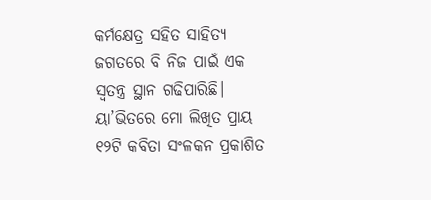କର୍ମକ୍ଷେତ୍ର ସହିତ ସାହିତ୍ୟ ଜଗତରେ ବି ନିଜ ପାଇଁ ଏକ ସ୍ବତନ୍ତ୍ର ସ୍ଥାନ ଗଢିପାରିଛି। ୟା’ଭିତରେ ମୋ ଲିଖିତ ପ୍ରାୟ ୧୨ଟି କବିତା ସଂଳକନ ପ୍ରକାଶିତ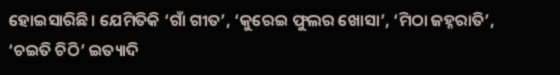ହୋଇସାରିଛି। ଯେମିତିକି ‘ଗାଁ ଗୀତ’, ‘କୁରେଇ ଫୁଲର ଖୋସା’, ‘ମିଠା ଜହ୍ନରାତି’, ‘ଚଇତି ଚିଠି’ ଇତ୍ୟାଦି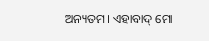ଅନ୍ୟତମ। ଏହାବାଦ୍‌ ମୋ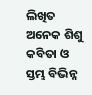ଲିଖିତ ଅନେକ ଶିଶୁ କବିତା ଓ ସ୍ତମ୍ଭ ବିଭିନ୍ନ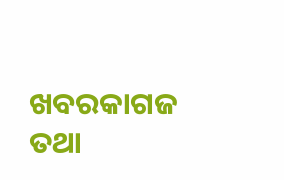ଖବରକାଗଜ ତଥା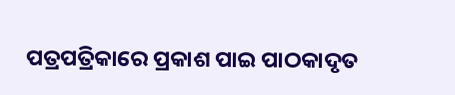ପତ୍ରପତ୍ରିକାରେ ପ୍ରକାଶ ପାଇ ପାଠକାଦୃତ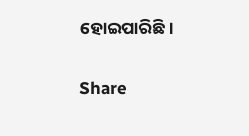ହୋଇପାରିଛି।

Share